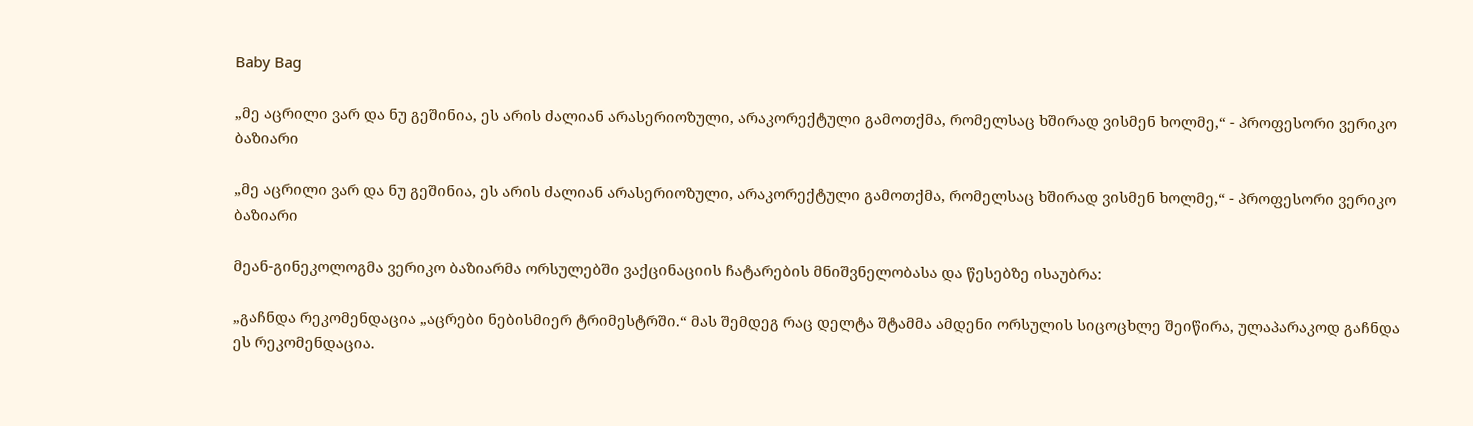Baby Bag

„მე აცრილი ვარ და ნუ გეშინია, ეს არის ძალიან არასერიოზული, არაკორექტული გამოთქმა, რომელსაც ხშირად ვისმენ ხოლმე,“ - პროფესორი ვერიკო ბაზიარი

„მე აცრილი ვარ და ნუ გეშინია, ეს არის ძალიან არასერიოზული, არაკორექტული გამოთქმა, რომელსაც ხშირად ვისმენ ხოლმე,“ - პროფესორი ვერიკო ბაზიარი

მეან-გინეკოლოგმა ვერიკო ბაზიარმა ორსულებში ვაქცინაციის ჩატარების მნიშვნელობასა და წესებზე ისაუბრა:

„გაჩნდა რეკომენდაცია „აცრები ნებისმიერ ტრიმესტრში.“ მას შემდეგ რაც დელტა შტამმა ამდენი ორსულის სიცოცხლე შეიწირა, ულაპარაკოდ გაჩნდა ეს რეკომენდაცია.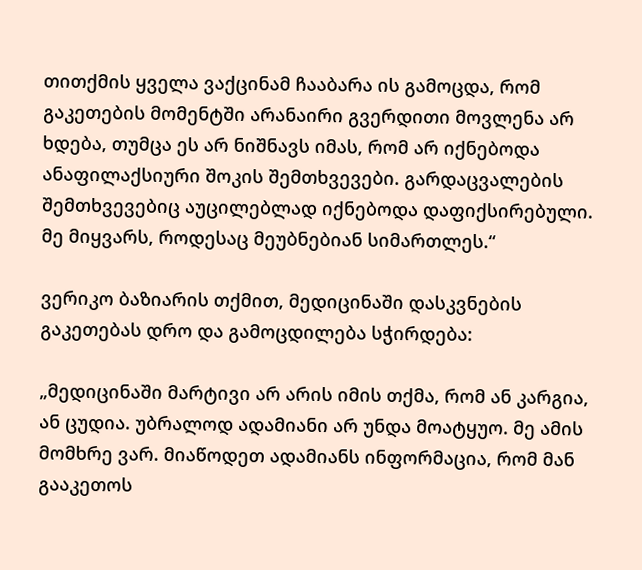თითქმის ყველა ვაქცინამ ჩააბარა ის გამოცდა, რომ გაკეთების მომენტში არანაირი გვერდითი მოვლენა არ ხდება, თუმცა ეს არ ნიშნავს იმას, რომ არ იქნებოდა ანაფილაქსიური შოკის შემთხვევები. გარდაცვალების შემთხვევებიც აუცილებლად იქნებოდა დაფიქსირებული. მე მიყვარს, როდესაც მეუბნებიან სიმართლეს.“

ვერიკო ბაზიარის თქმით, მედიცინაში დასკვნების გაკეთებას დრო და გამოცდილება სჭირდება:

„მედიცინაში მარტივი არ არის იმის თქმა, რომ ან კარგია, ან ცუდია. უბრალოდ ადამიანი არ უნდა მოატყუო. მე ამის მომხრე ვარ. მიაწოდეთ ადამიანს ინფორმაცია, რომ მან გააკეთოს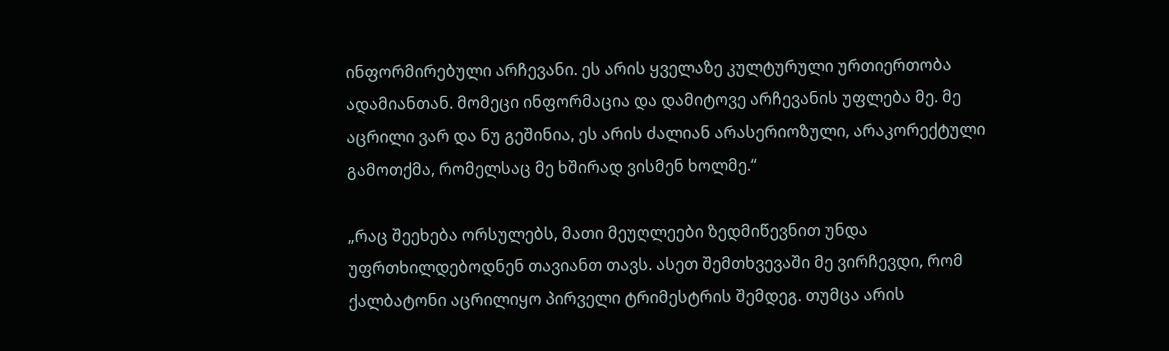ინფორმირებული არჩევანი. ეს არის ყველაზე კულტურული ურთიერთობა ადამიანთან. მომეცი ინფორმაცია და დამიტოვე არჩევანის უფლება მე. მე აცრილი ვარ და ნუ გეშინია, ეს არის ძალიან არასერიოზული, არაკორექტული გამოთქმა, რომელსაც მე ხშირად ვისმენ ხოლმე.“

„რაც შეეხება ორსულებს, მათი მეუღლეები ზედმიწევნით უნდა უფრთხილდებოდნენ თავიანთ თავს. ასეთ შემთხვევაში მე ვირჩევდი, რომ ქალბატონი აცრილიყო პირველი ტრიმესტრის შემდეგ. თუმცა არის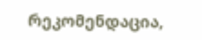რეკომენდაცია,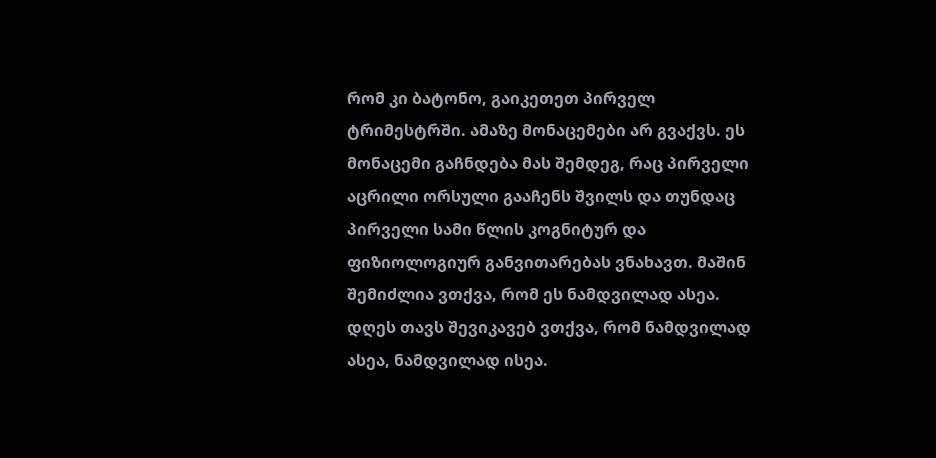რომ კი ბატონო, გაიკეთეთ პირველ ტრიმესტრში. ამაზე მონაცემები არ გვაქვს. ეს მონაცემი გაჩნდება მას შემდეგ, რაც პირველი აცრილი ორსული გააჩენს შვილს და თუნდაც პირველი სამი წლის კოგნიტურ და ფიზიოლოგიურ განვითარებას ვნახავთ. მაშინ შემიძლია ვთქვა, რომ ეს ნამდვილად ასეა. დღეს თავს შევიკავებ ვთქვა, რომ ნამდვილად ასეა, ნამდვილად ისეა.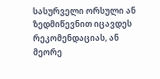სასურველი ორსული ან ზედმიწევნით იცავდეს რეკომენდაციას, ან მეორე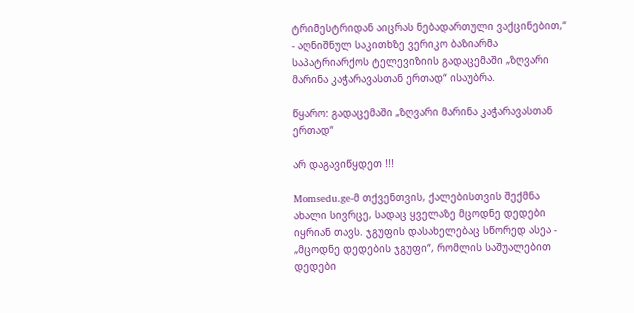ტრიმესტრიდან აიცრას ნებადართული ვაქცინებით,“ - აღნიშნულ საკითხზე ვერიკო ბაზიარმა საპატრიარქოს ტელევიზიის გადაცემაში „ზღვარი მარინა კაჭარავასთან ერთად“ ისაუბრა.

წყარო: გადაცემაში „ზღვარი მარინა კაჭარავასთან ერთად“

არ დაგავიწყდეთ !!!

Momsedu.ge-მ თქვენთვის, ქალებისთვის შექმნა ახალი სივრცე, სადაც ყველაზე მცოდნე დედები იყრიან თავს. ჯგუფის დასახელებაც სწორედ ასეა - „მცოდნე დედების ჯგუფი“, რომლის საშუალებით დედები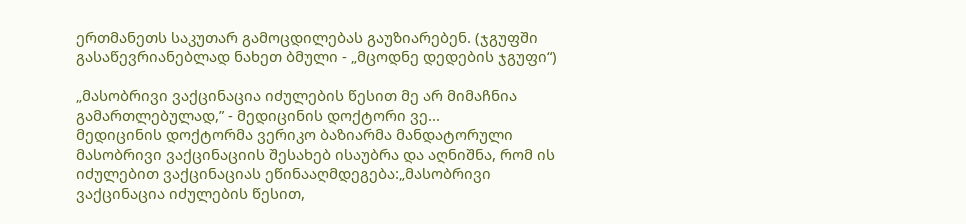ერთმანეთს საკუთარ გამოცდილებას გაუზიარებენ. (ჯგუფში გასაწევრიანებლად ნახეთ ბმული - „მცოდნე დედების ჯგუფი“)

„მასობრივი ვაქცინაცია იძულების წესით მე არ მიმაჩნია გამართლებულად,” - მედიცინის დოქტორი ვე...
მედიცინის დოქტორმა ვერიკო ბაზიარმა მანდატორული მასობრივი ვაქცინაციის შესახებ ისაუბრა და აღნიშნა, რომ ის იძულებით ვაქცინაციას ეწინააღმდეგება:„მასობრივი ვაქცინაცია იძულების წესით,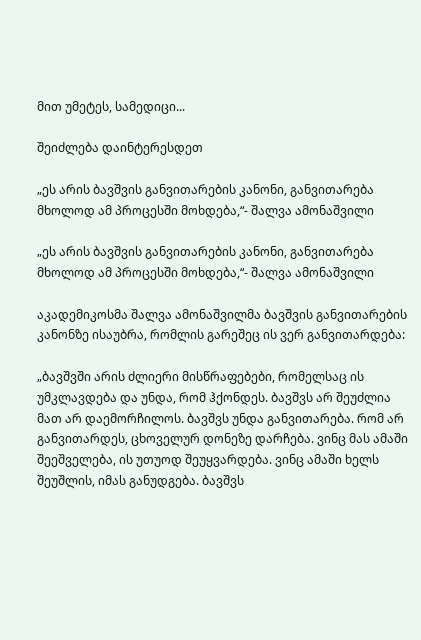მით უმეტეს, სამედიცი...

შეიძლება დაინტერესდეთ

„ეს არის ბავშვის განვითარების კანონი, განვითარება მხოლოდ ამ პროცესში მოხდება,“- შალვა ამონაშვილი

„ეს არის ბავშვის განვითარების კანონი, განვითარება მხოლოდ ამ პროცესში მოხდება,“- შალვა ამონაშვილი

აკადემიკოსმა შალვა ამონაშვილმა ბავშვის განვითარების კანონზე ისაუბრა, რომლის გარეშეც ის ვერ განვითარდება:

„ბავშვში არის ძლიერი მისწრაფებები, რომელსაც ის უმკლავდება და უნდა, რომ ჰქონდეს. ბავშვს არ შეუძლია მათ არ დაემორჩილოს. ბავშვს უნდა განვითარება. რომ არ განვითარდეს, ცხოველურ დონეზე დარჩება. ვინც მას ამაში შეეშველება, ის უთუოდ შეუყვარდება. ვინც ამაში ხელს შეუშლის, იმას განუდგება. ბავშვს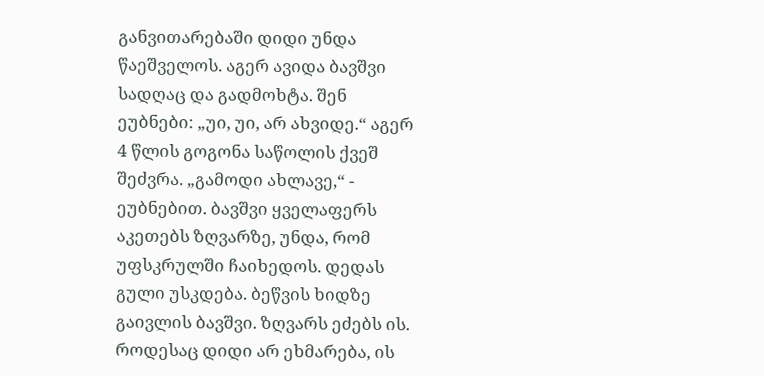განვითარებაში დიდი უნდა წაეშველოს. აგერ ავიდა ბავშვი სადღაც და გადმოხტა. შენ ეუბნები: „უი, უი, არ ახვიდე.“ აგერ 4 წლის გოგონა საწოლის ქვეშ შეძვრა. „გამოდი ახლავე,“ - ეუბნებით. ბავშვი ყველაფერს აკეთებს ზღვარზე, უნდა, რომ უფსკრულში ჩაიხედოს. დედას გული უსკდება. ბეწვის ხიდზე გაივლის ბავშვი. ზღვარს ეძებს ის. როდესაც დიდი არ ეხმარება, ის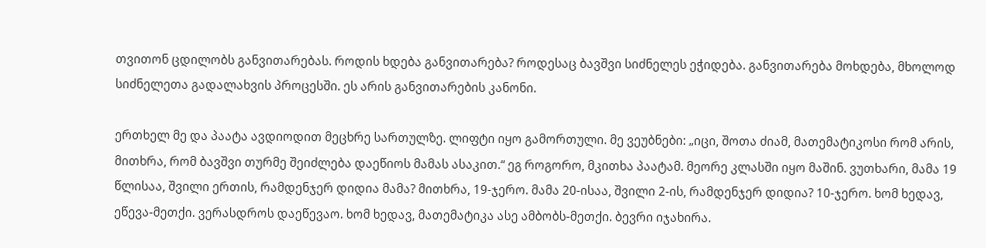თვითონ ცდილობს განვითარებას. როდის ხდება განვითარება? როდესაც ბავშვი სიძნელეს ეჭიდება. განვითარება მოხდება, მხოლოდ სიძნელეთა გადალახვის პროცესში. ეს არის განვითარების კანონი.

ერთხელ მე და პაატა ავდიოდით მეცხრე სართულზე. ლიფტი იყო გამორთული. მე ვეუბნები: „იცი, შოთა ძიამ, მათემატიკოსი რომ არის, მითხრა, რომ ბავშვი თურმე შეიძლება დაეწიოს მამას ასაკით.“ ეგ როგორო, მკითხა პაატამ. მეორე კლასში იყო მაშინ. ვუთხარი, მამა 19 წლისაა, შვილი ერთის, რამდენჯერ დიდია მამა? მითხრა, 19-ჯერო. მამა 20-ისაა, შვილი 2-ის, რამდენჯერ დიდია? 10-ჯერო. ხომ ხედავ, ეწევა-მეთქი. ვერასდროს დაეწევაო. ხომ ხედავ, მათემატიკა ასე ამბობს-მეთქი. ბევრი იჯახირა.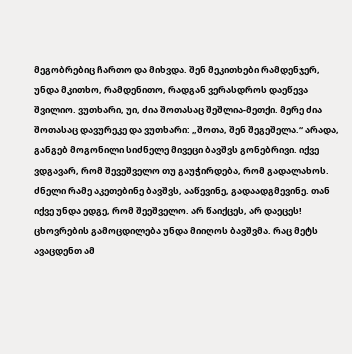მეგობრებიც ჩართო და მიხვდა. შენ მეკითხები რამდენჯერ, უნდა მკითხო, რამდენითო, რადგან ვერასდროს დაეწევა შვილიო. ვუთხარი, უი, ძია შოთასაც შეშლია-მეთქი. მერე ძია შოთასაც დავურეკე და ვუთხარი: „შოთა, შენ შეგეშელა.“ არადა, განგებ მოგონილი სიძნელე მივეცი ბავშვს გონებრივი. იქვე ვდგავარ, რომ შევეშველო თუ გაუჭირდება, რომ გადალახოს. ძნელი რამე აკეთებინე ბავშვს, ააწევინე, გადაადგმევინე. თან იქვე უნდა ედგე, რომ შეეშველო. არ წაიქცეს, არ დაეცეს! ცხოვრების გამოცდილება უნდა მიიღოს ბავშვმა. რაც მეტს ავაცდენთ ამ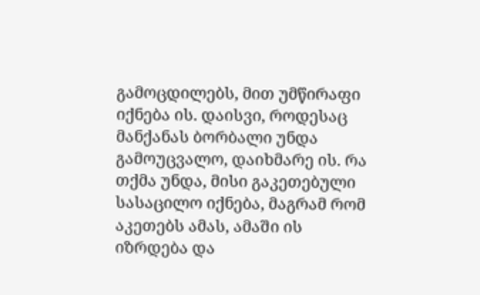გამოცდილებს, მით უმწირაფი იქნება ის. დაისვი, როდესაც მანქანას ბორბალი უნდა გამოუცვალო, დაიხმარე ის. რა თქმა უნდა, მისი გაკეთებული სასაცილო იქნება, მაგრამ რომ აკეთებს ამას, ამაში ის იზრდება და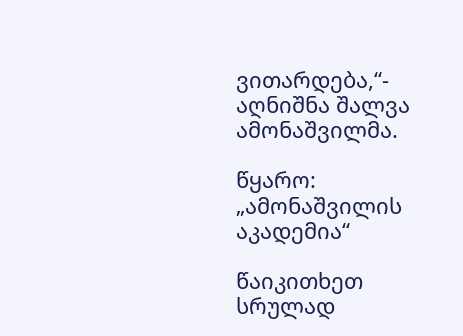ვითარდება,“- აღნიშნა შალვა ამონაშვილმა.

წყარო: „ამონაშვილის აკადემია“

წაიკითხეთ სრულად